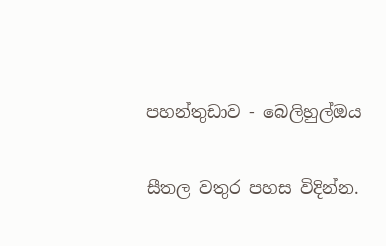පහන්තුඩාව - බෙලිහුල්ඔය

සීතල වතුර පහස විදින්න.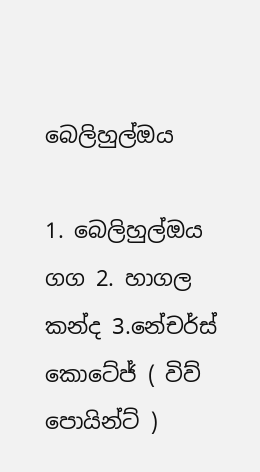බෙලිහුල්ඔය

1. බෙලිහුල්ඔය ගග 2. හාගල කන්ද 3.නේචර්ස් කොටේජ් ( විව් පොයින්ට් )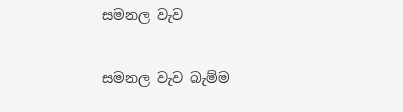සමනල වැව

සමනල වැව බැම්ම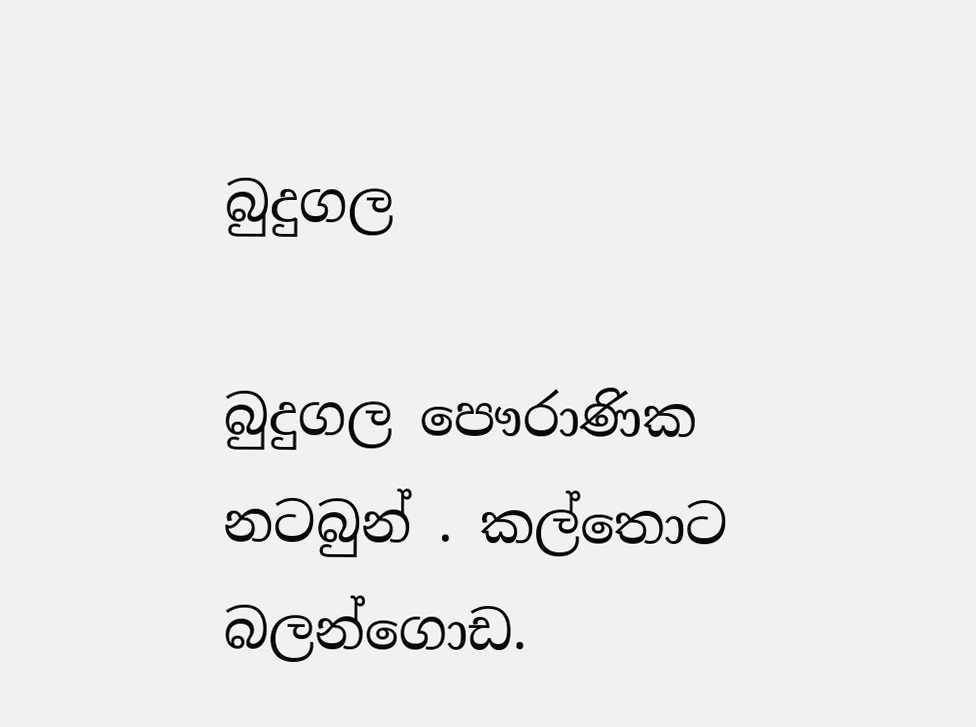බුදුගල

බුදුගල පෞරාණික නටබුන් . කල්තොට බලන්ගොඩ.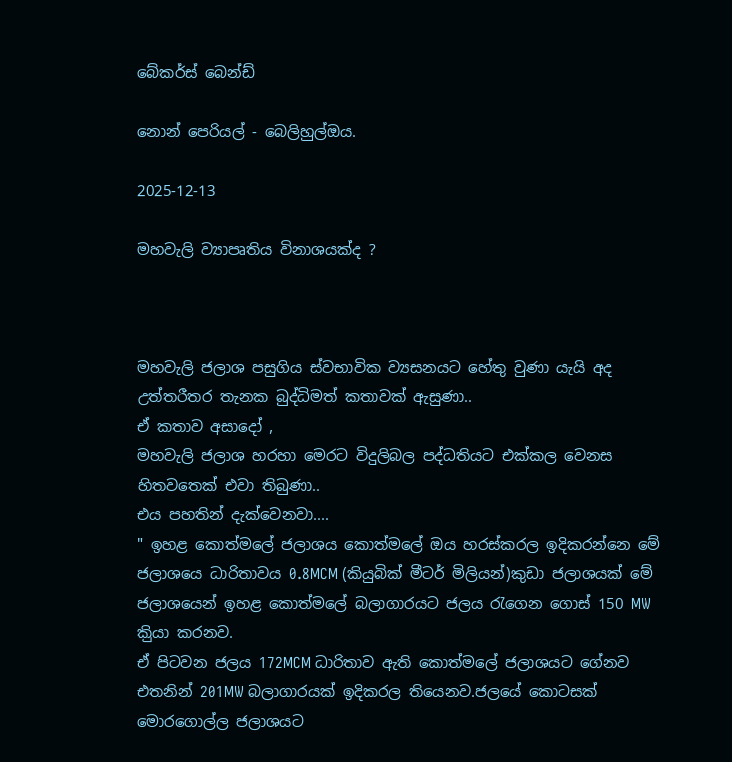බේකර්ස් බෙන්ඩ්

නොන් පෙරියල් - බෙලිහුල්ඔය.

2025-12-13

මහවැලි ව්‍යාපෘතිය විනාශයක්ද ?



මහවැලි ජලාශ පසුගිය ස්වභාවික ව්‍යසනයට හේතු වුණා යැයි අද උත්තරීතර තැනක බුද්ධිමත් කතාවක් ඇසුණා..
ඒ කතාව අසාදෝ ,
මහවැලි ජලාශ හරහා මෙරට විදුලිබල පද්ධතියට එක්කල වෙනස හිතවතෙක් එවා තිබුණා..
එය පහතින් දැක්වෙනවා....
" ඉහළ කොත්මලේ ජලාශය කොත්මලේ ඔය හරස්කරල ඉදිකරන්නෙ මේ ජලාශයෙ ධාරිතාවය 0.8MCM (කියුබික් මීටර් මිලියන්)කුඩා ජලාශයක් මේ ජලාශයෙන් ඉහළ කොත්මලේ බලාගාරයට ජලය රැගෙන ගොස් 150 MW කිුයා කරනව.
ඒ පිටවන ජලය 172MCM ධාරිතාව ඇති කොත්මලේ ජලාශයට ගේනව එතනින් 201MW බලාගාරයක් ඉදිකරල තියෙනව.ජලයේ කොටසක් මොරගොල්ල ජලාශයට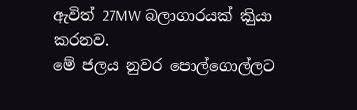ඇවිත් 27MW බලාගාරයක් කිුයා කරනව.
මේ ජලය නුවර පොල්ගොල්ලට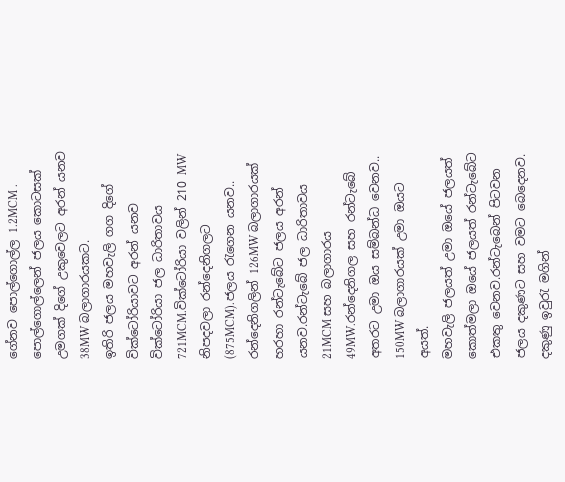ගේනව පොල්ගොල්ල 1.2MCM .
පොල්ගොල්ලෙන් ජලය කොටසක් උමගක් දිගේ උකුවෙලට අරන් යනව 38MW බලාගාරයකට.
ඉතිරි ජලය මහවැලි ගග දිගේ වික්ටෝරියාවට අරන් යනව වික්ටෝරියා ජල ධාරිතාවය 721MCM.වික්ටෝරියා වලින් 210 MW නිපදවලා රන්දෙනිගලට (875MCM).ජලය රැගෙන යනව..
රන්දෙනිගලින් 126MW බලාගාරයක් හරහා රන්ටැබේට ජලය අරන් යනව.රන්ටැබේ ජල ධාරිතාවය 21MCM සහ බලාගාරය 49MW.රන්දෙනිගල සහ රන්ටැබේ අතරට උමා ඔය සම්බන්ධ වෙනව.. 150MW බලාගාරයක් උමා ඔයට අයත්.
මහවැලි ජලයත් උමා ඔයේ ජලයත් කොත්මලා ඔයේ ජලයත් රන්ටැබේට එකතු වෙනව.රන්ටැබෙන් පිටවන ජලය දකුණට සහ වමට බෙදෙනව.
දකුණු ඉවුරැ මගින්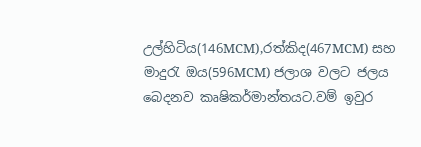උල්හිටිය(146MCM),රත්කිද(467MCM) සහ මාදුරැ ඔය(596MCM) ජලාශ වලට ජලය බෙදනව කෘෂිකර්මාන්තයට.වම් ඉවුර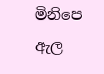මිනිපෙ ඇල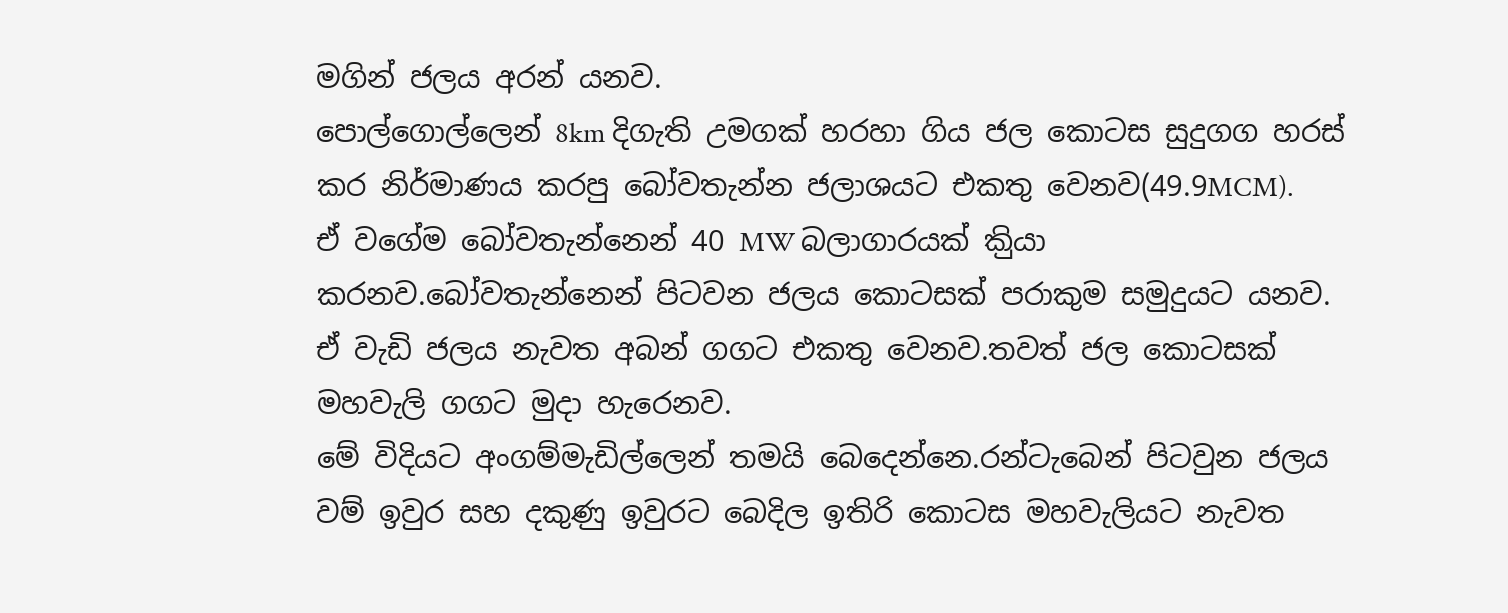මගින් ජලය අරන් යනව.
පොල්ගොල්ලෙන් 8km දිගැති උමගක් හරහා ගිය ජල කොටස සුදුගග හරස් කර නිර්මාණය කරපු බෝවතැන්න ජලාශයට එකතු වෙනව(49.9MCM).
ඒ වගේම බෝවතැන්නෙන් 40 MW බලාගාරයක් කිුයා කරනව.බෝවතැන්නෙන් පිටවන ජලය කොටසක් පරාකුම සමුදුයට යනව.
ඒ වැඩි ජලය නැවත අබන් ගගට එකතු වෙනව.තවත් ජල කොටසක් මහවැලි ගගට මුදා හැරෙනව.
මේ විදියට අංගම්මැඩිල්ලෙන් තමයි බෙදෙන්නෙ.රන්ටැබෙන් පිටවුන ජලය වම් ඉවුර සහ දකුණු ඉවුරට බෙදිල ඉතිරි කොටස මහවැලියට නැවත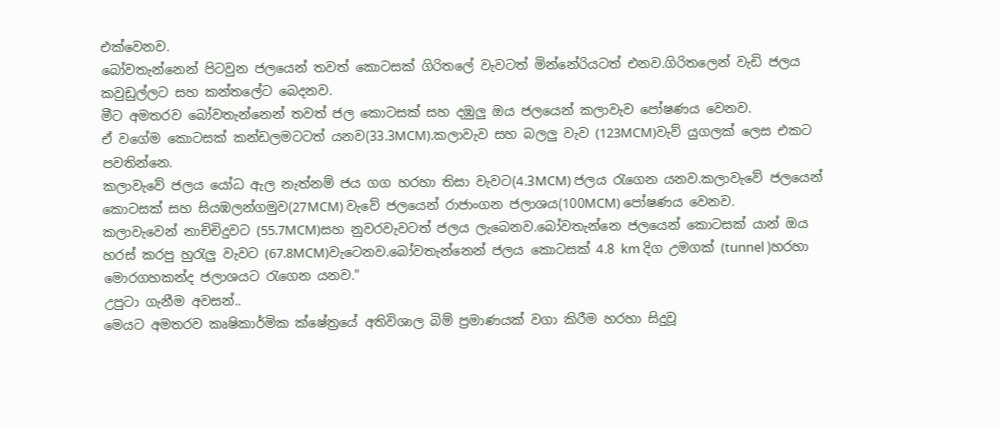එක්වෙනව.
බෝවතැන්නෙන් පිටවුන ජලයෙන් තවත් කොටසක් ගිරිතලේ වැවටත් මින්නේරියටත් එනව.ගිරිතලෙන් වැඩි ජලය කවුඩුල්ලට සහ කන්තලේට බෙදනව.
මීට අමතරව බෝවතැන්නෙන් තවත් ජල කොටසක් සහ දඹුලු ඔය ජලයෙන් කලාවැව පෝෂණය වෙනව.
ඒ වගේම කොටසක් කන්ඩලමටටත් යනව(33.3MCM).කලාවැව සහ බලලු වැව (123MCM)වැව් යුගලක් ලෙස එකට පවතින්නෙ.
කලාවැවේ ජලය යෝධ ඇල නැත්නම් ජය ගග හරහා තිසා වැවට(4.3MCM) ජලය රැගෙන යනව.කලාවැවේ ජලයෙන් කොටසක් සහ සියඹලන්ගමුව(27MCM) වැවේ ජලයෙන් රාජාංගන ජලාශය(100MCM) පෝෂණය වෙනව.
කලාවැවෙන් නාච්චිදුවට (55.7MCM)සහ නුවරවැවටත් ජලය ලැබෙනව.බෝවතැන්නෙ ජලයෙන් කොටසක් යාන් ඔය හරස් කරපු හුරැලු වැවට (67.8MCM)වැටෙනව.බෝවතැන්නෙන් ජලය කොටසක් 4.8 km දිග උමගක් (tunnel )හරහා මොරගහකන්ද ජලාශයට රැගෙන යනව."
උපුටා ගැනීම අවසන්..
මෙයට අමතරව කෘෂිකාර්මික ක්ෂේත්‍රයේ අතිවිශාල බිම් ප්‍රමාණයක් වගා කිරීම හරහා සිදුවූ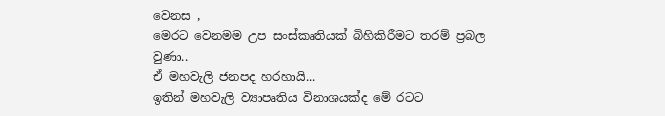වෙනස ,
මෙරට වෙනමම උප සංස්කෘතියක් බිහිකිරීමට තරම් ප්‍රබල වුණා..
ඒ මහවැලි ජනපද හරහායි...
ඉතින් මහවැලි ව්‍යාපෘතිය විනාශයක්ද මේ රටට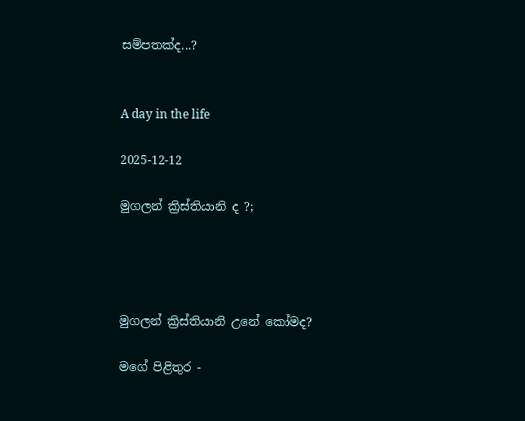සම්පතක්ද...?


A day in the life

2025-12-12

මුගලන් ක්‍රිස්තියානි ද ?;




මුගලන් ක්‍රිස්තියානි උනේ කෝමද?

මගේ පිළිතුර -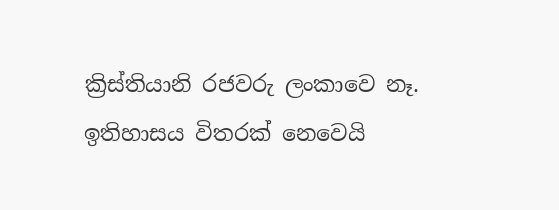ක්‍රිස්තියානි රජවරු ලංකාවෙ නෑ. ඉතිහාසය විතරක් නෙවෙයි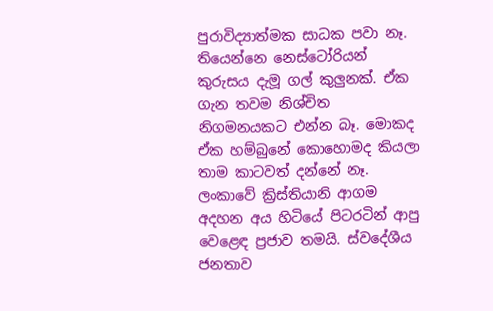පුරාවිද්‍යාත්මක සාධක පවා නෑ. තියෙන්නෙ නෙස්ටෝරියන් කුරුසය දැමූ ගල් කුලුනක්. ඒක ගැන තවම නිශ්චිත නිගමනයකට එන්න බෑ. මොකද ඒක හම්බුනේ කොහොමද කියලා තාම කාටවත් දන්නේ නෑ. ලංකාවේ ක්‍රිස්තියානි ආගම අදහන අය හිටියේ පිටරටින් ආපු වෙළෙඳ ප්‍රජාව තමයි. ස්වදේශීය ජනතාව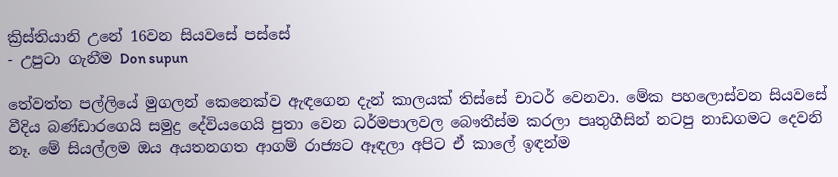ක්‍රිස්තියානි උනේ 16වන සියවසේ පස්සේ
- උපුටා ගැනීම Don supun

තේවත්ත පල්ලියේ මුගලන් කෙනෙක්ව ඇඳගෙන දැන් කාලයක් තිස්සේ චාටර් වෙනවා. මේක පහලොස්වන සියවසේ වීදිය බණ්ඩාරගෙයි සමුද්‍ර දේවියගෙයි පුතා වෙන ධර්මපාලවල බෞතීස්ම කරලා පෘතුගීසින් නටපු නාඩගමට දෙවනි නෑ. මේ සියල්ලම ඔය අයතනගත ආගම් රාජ්‍යට ඈඳලා අපිට ඒ කාලේ ඉඳන්ම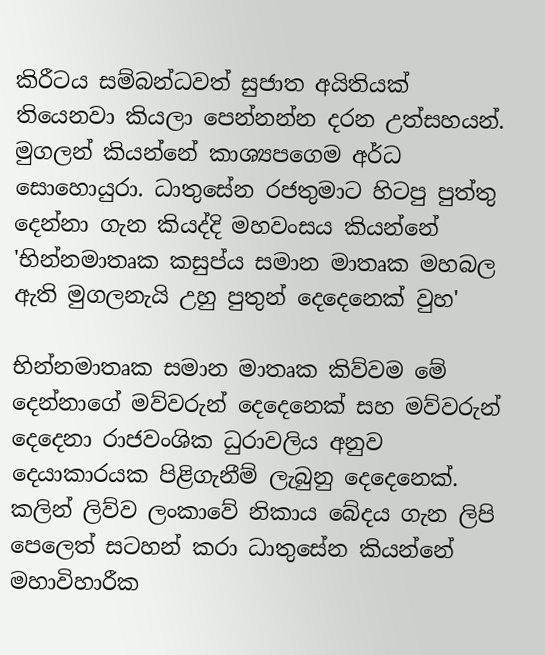කිරීටය සම්බන්ධවත් සුජාත අයිතියක් තියෙනවා කියලා පෙන්නන්න දරන උත්සහයන්.
මුගලන් කියන්නේ කාශ්‍යපගෙම අර්ධ සොහොයුරා. ධාතුසේන රජතුමාට හිටපු පුත්තු දෙන්නා ගැන කියද්දි මහවංසය කියන්නේ
'භින්නමාතෘක කසුප්ය සමාන මාතෘක මහබල ඇති මුගලනැයි උහු පුතුන් දෙදෙනෙක් වුහ'

භින්නමාතෘක සමාන මාතෘක කිව්වම මේ දෙන්නාගේ මව්වරුන් දෙදෙනෙක් සහ මව්වරුන් දෙදෙනා රාජවංශික ධුරාවලිය අනුව දෙයාකාරයක පිළිගැනීම් ලැබුනු දෙදෙනෙක්. කලින් ලිව්ව ලංකාවේ නිකාය බේදය ගැන ලිපි පෙලෙත් සටහන් කරා ධාතුසේන කියන්නේ මහාවිහාරීක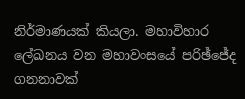නිර්මාණයක් කියලා. මහාවිහාර ලේඛනය වන මහාවංසයේ පරිඡ්ජේද ගනනාවක්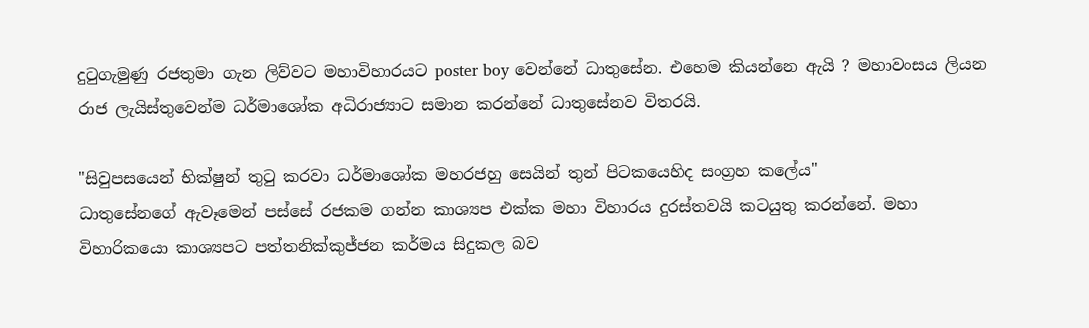දුටුගැමුණු රජතුමා ගැන ලිව්වට මහාවිහාරයට poster boy වෙන්නේ ධාතුසේන. එහෙම කියන්නෙ ඇයි ? මහාවංසය ලියන රාජ ලැයිස්තුවෙන්ම ධර්මාශෝක අධිරාජ්‍යාට සමාන කරන්නේ ධාතුසේනව විතරයි.

"සිවුපසයෙන් භික්ෂුන් තුටු කරවා ධර්මාශෝක මහරජහු සෙයින් තුන් පිටකයෙහිද සංග්‍රහ කලේය"
ධාතුසේනගේ ඇවෑමෙන් පස්සේ රජකම ගන්න කාශ්‍යප එක්ක මහා විහාරය දුරස්තවයි කටයුතු කරන්නේ. මහා විහාරිකයො කාශ්‍යපට පත්තනික්කුජ්ජන කර්මය සිදුකල බව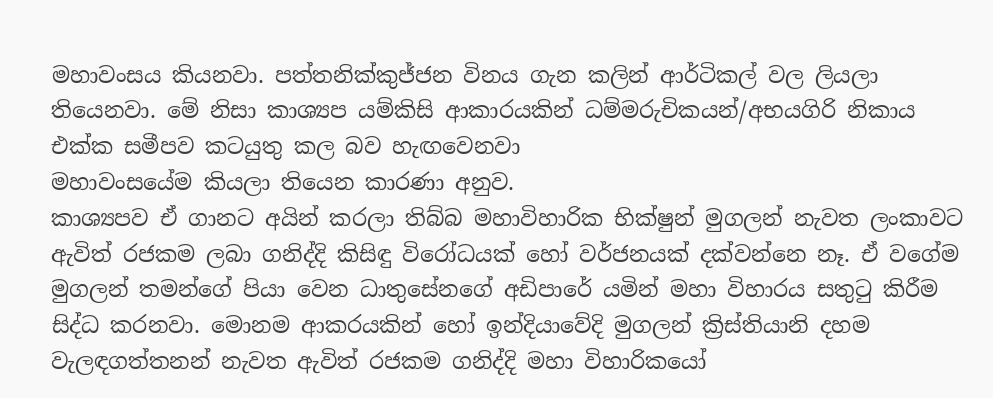මහාවංසය කියනවා. පත්තනික්කුජ්ජන විනය ගැන කලින් ආර්ටිකල් වල ලියලා තියෙනවා. මේ නිසා කාශ්‍යප යම්කිසි ආකාරයකින් ධම්මරුචිකයන්/අභයගිරි නිකාය එක්ක සමීපව කටයුතු කල බව හැඟවෙනවා
මහාවංසයේම කියලා තියෙන කාරණා අනුව.
කාශ්‍යපව ඒ ගානට අයින් කරලා තිබ්බ මහාවිහාරික භික්ෂුන් මුගලන් නැවත ලංකාවට ඇවිත් රජකම ලබා ගනිද්දි කිසිඳු විරෝධයක් හෝ වර්ජනයක් දක්වන්නෙ නෑ. ඒ වගේම මුගලන් තමන්ගේ පියා වෙන ධාතුසේනගේ අඩිපාරේ යමින් මහා විහාරය සතුටු කිරීම සිද්ධ කරනවා. මොනම ආකරයකින් හෝ ඉන්දියාවේදි මුගලන් ක්‍රිස්තියානි දහම වැලඳගත්තනන් නැවත ඇවිත් රජකම ගනිද්දි මහා විහාරිකයෝ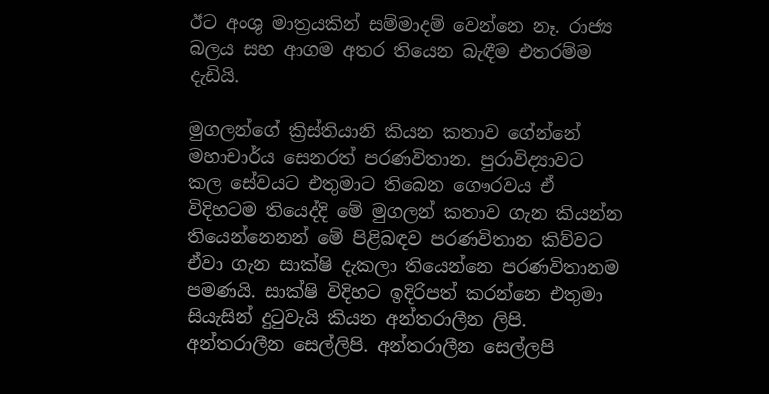ඊට අංශු මාත්‍රයකින් සම්මාදම් වෙන්නෙ නෑ. රාජ්‍ය බලය සහ ආගම අතර තියෙන බැඳීම එතරම්ම දැඩියි.

මුගලන්ගේ ක්‍රිස්තියානි කියන කතාව ගේන්නේ මහාචාර්ය සෙනරත් පරණවිතාන. පුරාවිද්‍යාවට කල සේවයට එතුමාට තිබෙන ගෞරවය ඒ විදිහටම තියෙද්දි මේ මුගලන් කතාව ගැන කියන්න තියෙන්නෙනන් මේ පිළිබඳව පරණවිතාන කිව්වට ඒවා ගැන සාක්ෂි දැකලා තියෙන්නෙ පරණවිතානම පමණයි. සාක්ෂි විදිහට ඉදිරිපත් කරන්නෙ එතුමා සියැසින් දුටුවැයි කියන අන්තරාලීන ලිපි. අන්තරාලීන සෙල්ලිපි. අන්තරාලීන සෙල්ලපි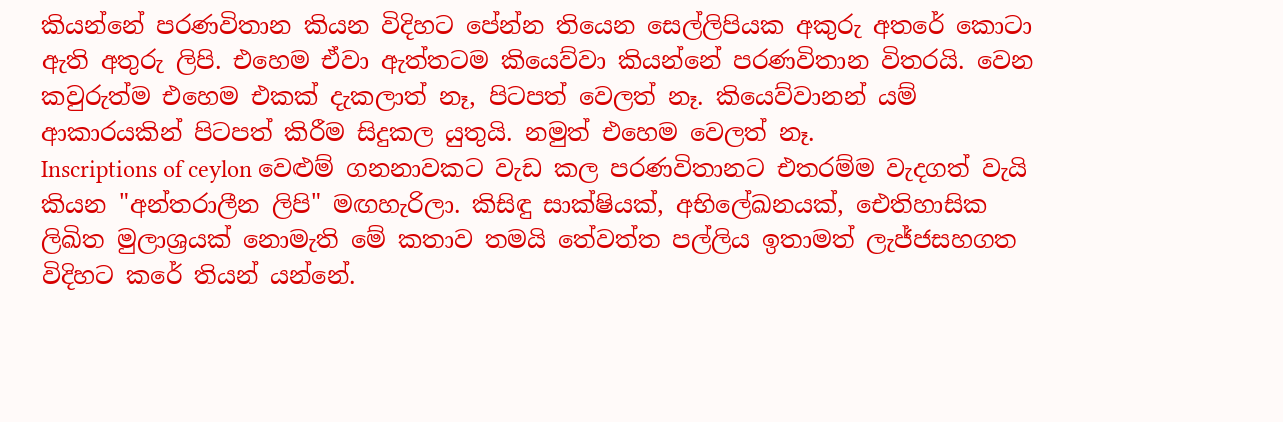කියන්නේ පරණවිතාන කියන විදිහට පේන්න තියෙන සෙල්ලිපියක අකුරු අතරේ කොටා ඇති අතුරු ලිපි. එහෙම ඒවා ඇත්තටම කියෙව්වා කියන්නේ පරණවිතාන විතරයි. වෙන කවුරුත්ම එහෙම එකක් දැකලාත් නෑ, පිටපත් වෙලත් නෑ. කියෙව්වානන් යම් ආකාරයකින් පිටපත් කිරීම සිදුකල යුතුයි. නමුත් එහෙම වෙලත් නෑ.
Inscriptions of ceylon වෙළුම් ගනනාවකට වැඩ කල පරණවිතානට එතරම්ම වැදගත් වැයි කියන "අන්තරාලීන ලිපි" මඟහැරිලා. කිසිඳු සාක්ෂියක්, අභිලේඛනයක්, ඓතිහාසික ලිඛිත මුලාශ්‍රයක් නොමැති මේ කතාව තමයි තේවත්ත පල්ලිය ඉතාමත් ලැජ්ජසහගත විදිහට කරේ තියන් යන්නේ.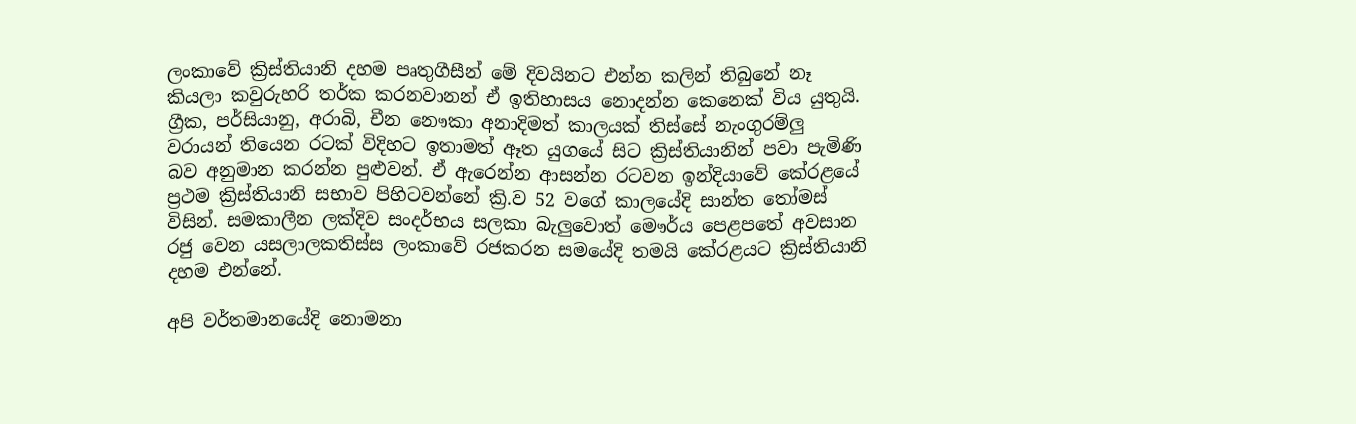ලංකාවේ ක්‍රිස්තියානි දහම පෘතුගීසීන් මේ දිවයිනට එන්න කලින් තිබුනේ නෑ කියලා කවුරුහරි තර්ක කරනවානන් ඒ ඉතිහාසය නොදන්න කෙනෙක් විය යුතුයි. ග්‍රීක, පර්සියානු, අරාබි, චීන නෞකා අනාදිමත් කාලයක් තිස්සේ නැංගුරම්ලු වරායන් තියෙන රටක් විදිහට ඉතාමත් ඈත යුගයේ සිට ක්‍රිස්තියානින් පවා පැමිණි බව අනුමාන කරන්න පුළුවන්. ඒ ඇරෙන්න ආසන්න රටවන ඉන්දියාවේ කේරළයේ ප්‍රථම ක්‍රිස්තියානි සභාව පිහිටවන්නේ ක්‍රි.ව 52 වගේ කාලයේදි සාන්ත තෝමස් විසින්. සමකාලීන ලක්දිව සංදර්භය සලකා බැලුවොත් මෞර්ය පෙළපතේ අවසාන රජු වෙන යසලාලකතිස්ස ලංකාවේ රජකරන සමයේදි තමයි කේරළයට ක්‍රිස්තියානි දහම එන්නේ.

අපි වර්තමානයේදි නොමනා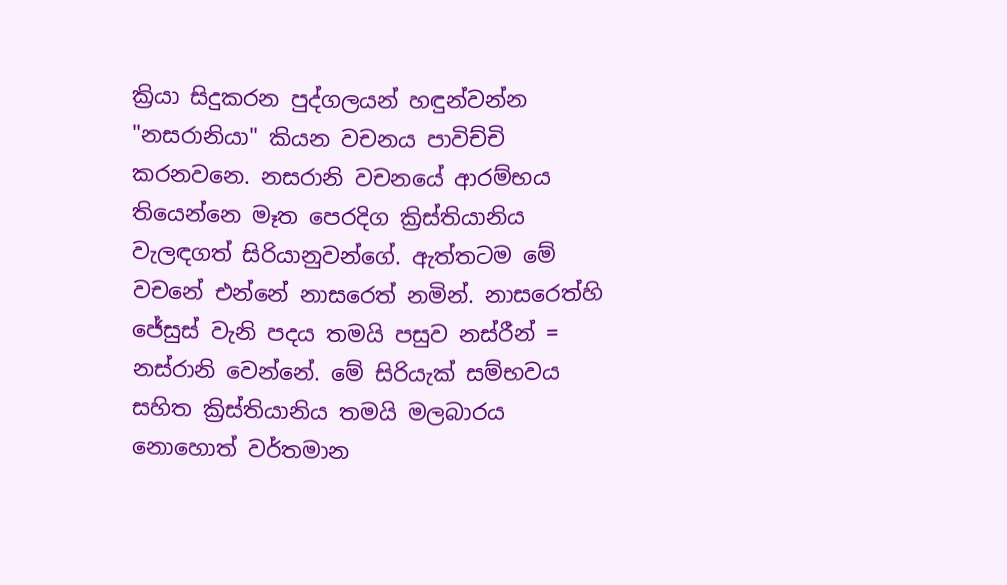ක්‍රියා සිදුකරන පුද්ගලයන් හඳුන්වන්න "නසරානියා" කියන වචනය පාවිච්චි කරනවනෙ. නසරානි වචනයේ ආරම්භය තියෙන්නෙ මෑත පෙරදිග ක්‍රිස්තියානිය වැලඳගත් සිරියානුවන්ගේ. ඇත්තටම මේ වචනේ එන්නේ නාසරෙත් නමින්. නාසරෙත්හි ජේසුස් වැනි පදය තමයි පසුව නස්රීන් = නස්රානි වෙන්නේ. මේ සිරියැක් සම්භවය සහිත ක්‍රිස්තියානිය තමයි මලබාරය නොහොත් වර්තමාන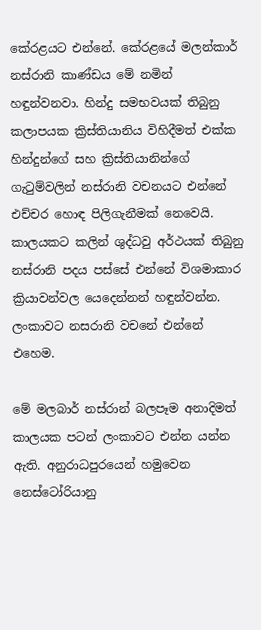කේරළයට එන්නේ. කේරළයේ මලන්කාර් නස්රානි කාණ්ඩය මේ නමින් හඳුන්වනවා. හින්දු සමභවයක් තිබුනු කලාපයක ක්‍රිස්තියානිය විහිදීමත් එක්ක හින්දුන්ගේ සහ ක්‍රිස්තියානින්ගේ ගැටුම්වලින් නස්රානි වචනයට එන්නේ එච්චර හොඳ පිලිගැනීමක් නෙවෙයි. කාලයකට කලින් ශුද්ධවු අර්ථයක් තිබුනු නස්රානි පදය පස්සේ එන්නේ විශමාකාර ක්‍රියාවන්වල යෙදෙන්නන් හඳුන්වන්න. ලංකාවට නසරානි වචනේ එන්නේ එහෙම.

මේ මලබාර් නස්රාන් බලපෑම අනාදිමත් කාලයක පටන් ලංකාවට එන්න යන්න ඇති. අනුරාධපුරයෙන් හමුවෙන නෙස්ටෝරියානු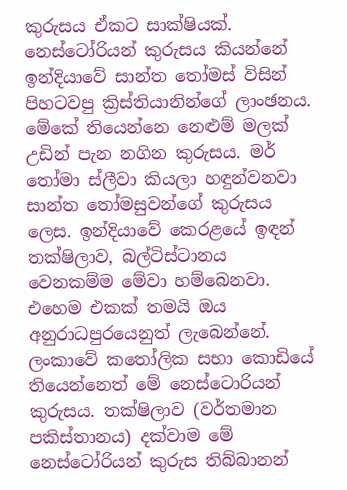කුරුසය ඒකට සාක්ෂියක්. නෙස්ටෝරියන් කුරුසය කියන්නේ ඉන්දියාවේ සාන්ත තෝමස් විසින් පිහටවපු ක්‍රිස්තියානින්ගේ ලාංඡනය. මේකේ තියෙන්නෙ නෙළුම් මලක් උඩින් පැන නගින කුරුසය. මර් තෝමා ස්ලීවා කියලා හඳුන්වනවා සාන්ත තෝමසුවන්ගේ කුරුසය ලෙස. ඉන්දියාවේ කෙරළයේ ඉඳන් තක්ෂිලාව, බල්ටිස්ටානය වෙනකම්ම මේවා හම්බෙනවා. එහෙම එකක් තමයි ඔය අනුරාධපුරයෙනුත් ලැබෙන්නේ. ලංකාවේ කතෝලික සභා කොඩියේ තියෙන්නෙත් මේ නෙස්ටොරියන් කුරුසය. තක්ෂිලාව (වර්තමාන පකිස්තානය) දක්වාම මේ නෙස්ටෝරියන් කුරුස තිබ්බානන්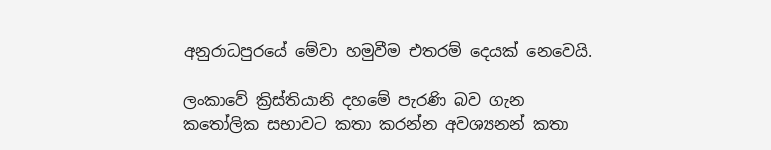අනුරාධපුරයේ මේවා හමුවීම එතරම් දෙයක් නෙවෙයි.

ලංකාවේ ක්‍රිස්තියානි දහමේ පැරණි බව ගැන කතෝලික සභාවට කතා කරන්න අවශ්‍යනන් කතා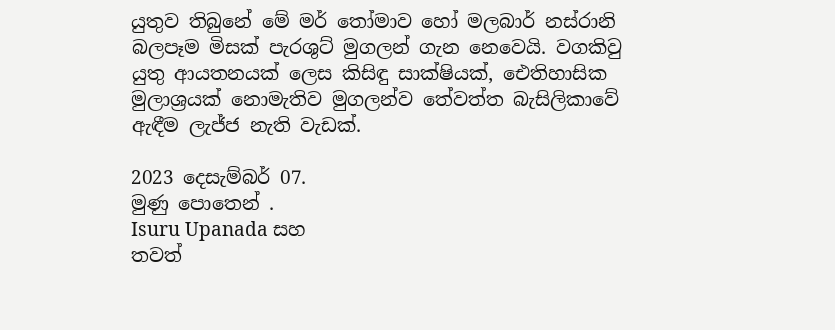යුතුව තිබුනේ මේ මර් තෝමාව හෝ මලබාර් නස්රානි බලපෑම මිසක් පැරශුට් මුගලන් ගැන නෙවෙයි. වගකිවු යුතු ආයතනයක් ලෙස කිසිඳු සාක්ෂියක්, ඓතිහාසික මුලාශ්‍රයක් නොමැතිව මුගලන්ව තේවත්ත බැසිලිකාවේ ඇඳීම ලැජ්ජ නැති වැඩක්.

2023 දෙසැම්බර් 07.
මුණු පොතෙන් .
Isuru Upanada සහ
තවත්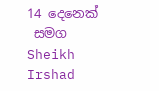14 දෙනෙක්
 සමග Sheikh Irshad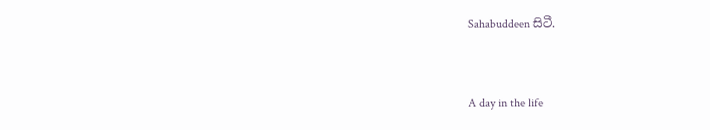Sahabuddeen සිටී.


A day in the life